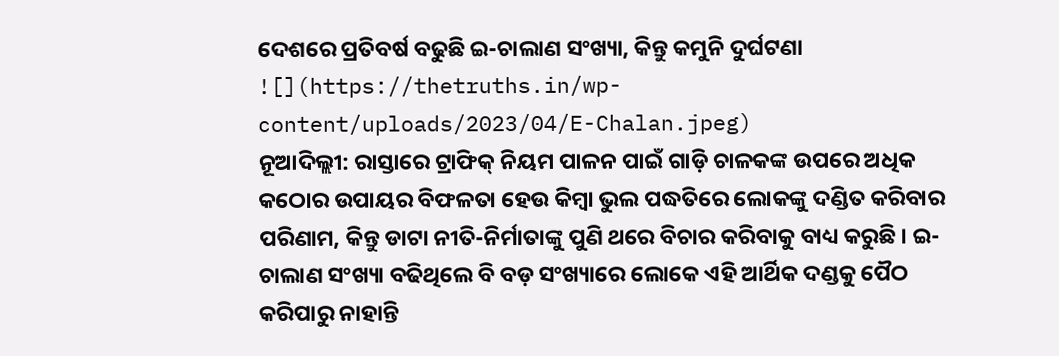ଦେଶରେ ପ୍ରତିବର୍ଷ ବଢୁଛି ଇ-ଚାଲାଣ ସଂଖ୍ୟା, କିନ୍ତୁ କମୁନି ଦୁର୍ଘଟଣା
![](https://thetruths.in/wp-content/uploads/2023/04/E-Chalan.jpeg)
ନୂଆଦିଲ୍ଲୀ: ରାସ୍ତାରେ ଟ୍ରାଫିକ୍ ନିୟମ ପାଳନ ପାଇଁ ଗାଡ଼ି ଚାଳକଙ୍କ ଉପରେ ଅଧିକ କଠୋର ଉପାୟର ବିଫଳତା ହେଉ କିମ୍ୱା ଭୁଲ ପଦ୍ଧତିରେ ଲୋକଙ୍କୁ ଦଣ୍ଡିତ କରିବାର ପରିଣାମ, କିନ୍ତୁ ଡାଟା ନୀତି-ନିର୍ମାତାଙ୍କୁ ପୁଣି ଥରେ ବିଚାର କରିବାକୁ ବାଧ୍ୟ କରୁଛି । ଇ-ଚାଲାଣ ସଂଖ୍ୟା ବଢିଥିଲେ ବି ବଡ଼ ସଂଖ୍ୟାରେ ଲୋକେ ଏହି ଆର୍ଥିକ ଦଣ୍ଡକୁ ପୈଠ କରିପାରୁ ନାହାନ୍ତି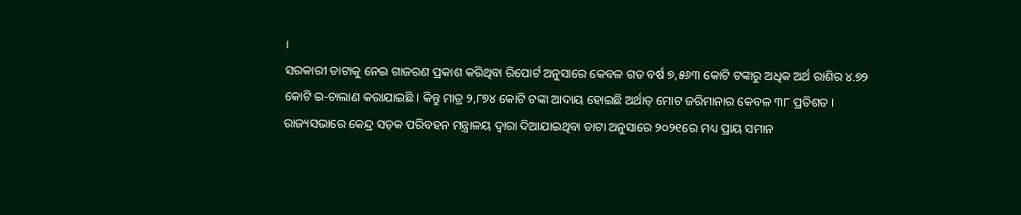।
ସରକାରୀ ଡାଟାକୁ ନେଇ ଗାଜରଣ ପ୍ରକାଶ କରିଥିବା ରିପୋର୍ଟ ଅନୁସାରେ କେବଳ ଗତ ବର୍ଷ ୭,୫୬୩ କୋଟି ଟଙ୍କାରୁ ଅଧିକ ଅର୍ଥ ରାଶିର ୪.୭୨ କୋଟି ଇ-ଚାଲାଣ କରାଯାଇଛି । କିନ୍ତୁ ମାତ୍ର ୨,୮୭୪ କୋଟି ଟଙ୍କା ଆଦାୟ ହୋଇଛି ଅର୍ଥାତ୍ ମୋଟ ଜରିମାନାର କେବଳ ୩୮ ପ୍ରତିଶତ ।
ରାଜ୍ୟସଭାରେ କେନ୍ଦ୍ର ସଡ଼କ ପରିବହନ ମନ୍ତ୍ରାଳୟ ଦ୍ୱାରା ଦିଆଯାଇଥିବା ଡାଟା ଅନୁସାରେ ୨୦୨୧ରେ ମଧ୍ୟ ପ୍ରାୟ ସମାନ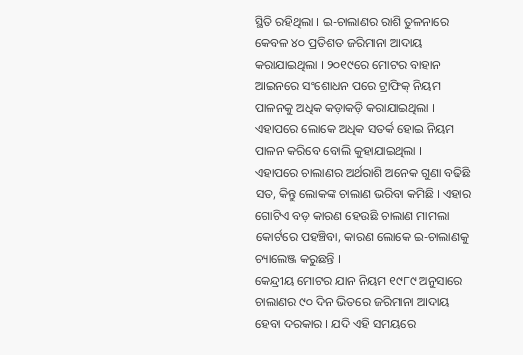ସ୍ଥିତି ରହିଥିଲା । ଇ-ଚାଲାଣର ରାଶି ତୁଳନାରେ କେବଳ ୪୦ ପ୍ରତିଶତ ଜରିମାନା ଆଦାୟ କରାଯାଇଥିଲା । ୨୦୧୯ରେ ମୋଟର ବାହାନ ଆଇନରେ ସଂଶୋଧନ ପରେ ଟ୍ରାଫିକ୍ ନିୟମ ପାଳନକୁ ଅଧିକ କଡ଼ାକଡ଼ି କରାଯାଇଥିଲା । ଏହାପରେ ଲୋକେ ଅଧିକ ସତର୍କ ହୋଇ ନିୟମ ପାଳନ କରିବେ ବୋଲି କୁହାଯାଇଥିଲା ।
ଏହାପରେ ଚାଲାଣର ଅର୍ଥରାଶି ଅନେକ ଗୁଣା ବଢିଛି ସତ, କିନ୍ତୁ ଲୋକଙ୍କ ଚାଲାଣ ଭରିବା କମିଛି । ଏହାର ଗୋଟିଏ ବଡ଼ କାରଣ ହେଉଛି ଚାଲାଣ ମାମଲା କୋର୍ଟରେ ପହଞ୍ଚିବା, କାରଣ ଲୋକେ ଇ-ଚାଲାଣକୁ ଚ୍ୟାଲେଞ୍ଜ କରୁଛନ୍ତି ।
କେନ୍ଦ୍ରୀୟ ମୋଟର ଯାନ ନିୟମ ୧୯୮୯ ଅନୁସାରେ ଚାଲାଣର ୯୦ ଦିନ ଭିତରେ ଜରିମାନା ଆଦାୟ ହେବା ଦରକାର । ଯଦି ଏହି ସମୟରେ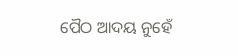ପୈଠ ଆଦୟ ନୁହେଁ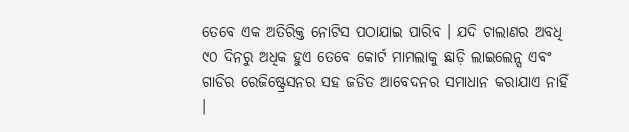ତେବେ ଏକ ଅତିରିକ୍ତ ନୋଟିସ ପଠାଯାଇ ପାରିବ । ଯଦି ଚାଲାଣର ଅବଧି ୯୦ ଦିନରୁ ଅଧିକ ହୁଏ ତେବେ କୋର୍ଟ ମାମଲାକୁ ଛାଡ଼ି ଲାଇଲେନ୍ସ ଏବଂ ଗାଡିର ରେଜିଷ୍ଟ୍ରେସନର ସହ ଜଡିତ ଆବେଦନର ସମାଧାନ କରାଯାଏ ନାହିଁ ।